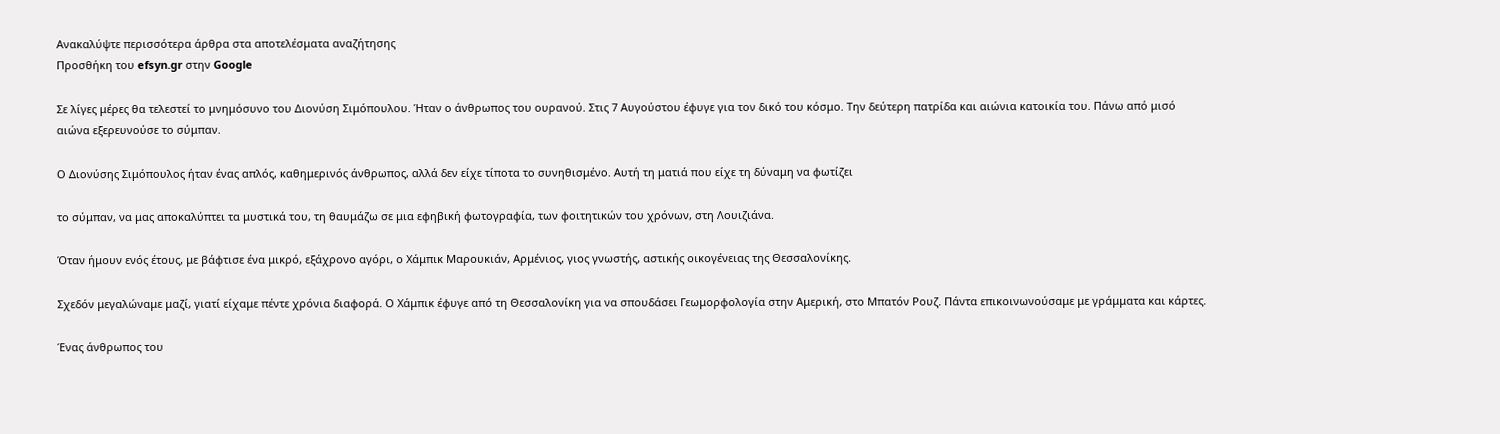Ανακαλύψτε περισσότερα άρθρα στα αποτελέσματα αναζήτησης
Προσθήκη του efsyn.gr στην Google

Σε λίγες μέρες θα τελεστεί το μνημόσυνο του Διονύση Σιμόπουλου. Ήταν ο άνθρωπος του ουρανού. Στις 7 Αυγούστου έφυγε για τον δικό του κόσμο. Την δεύτερη πατρίδα και αιώνια κατοικία του. Πάνω από μισό αιώνα εξερευνούσε το σύμπαν.

Ο Διονύσης Σιμόπουλος ήταν ένας απλός, καθημερινός άνθρωπος, αλλά δεν είχε τίποτα το συνηθισμένο. Αυτή τη ματιά που είχε τη δύναμη να φωτίζει

το σύμπαν, να μας αποκαλύπτει τα μυστικά του, τη θαυμάζω σε μια εφηβική φωτογραφία, των φοιτητικών του χρόνων, στη Λουιζιάνα.

Όταν ήμουν ενός έτους, με βάφτισε ένα μικρό, εξάχρονο αγόρι, ο Χάμπικ Μαρουκιάν, Αρμένιος, γιος γνωστής, αστικής οικογένειας της Θεσσαλονίκης.

Σχεδόν μεγαλώναμε μαζί, γιατί είχαμε πέντε χρόνια διαφορά. Ο Χάμπικ έφυγε από τη Θεσσαλονίκη για να σπουδάσει Γεωμορφολογία στην Αμερική, στο Μπατόν Ρουζ. Πάντα επικοινωνούσαμε με γράμματα και κάρτες.

Ένας άνθρωπος του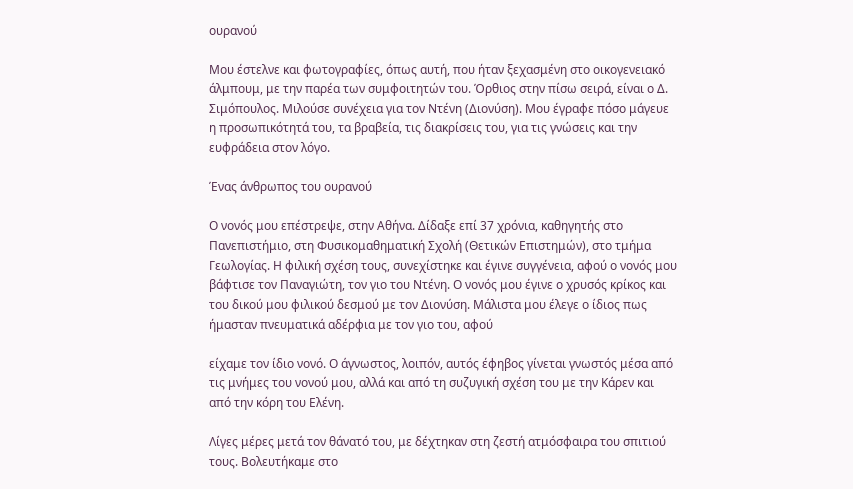ουρανού

Μου έστελνε και φωτογραφίες, όπως αυτή, που ήταν ξεχασμένη στο οικογενειακό άλμπουμ, με την παρέα των συμφοιτητών του. Όρθιος στην πίσω σειρά, είναι ο Δ. Σιμόπουλος. Μιλούσε συνέχεια για τον Ντένη (Διονύση). Μου έγραφε πόσο μάγευε η προσωπικότητά του, τα βραβεία, τις διακρίσεις του, για τις γνώσεις και την ευφράδεια στον λόγο.

Ένας άνθρωπος του ουρανού

Ο νονός μου επέστρεψε, στην Αθήνα. Δίδαξε επί 37 χρόνια, καθηγητής στο Πανεπιστήμιο, στη Φυσικομαθηματική Σχολή (Θετικών Επιστημών), στο τμήμα Γεωλογίας. Η φιλική σχέση τους, συνεχίστηκε και έγινε συγγένεια, αφού ο νονός μου βάφτισε τον Παναγιώτη, τον γιο του Ντένη. Ο νονός μου έγινε ο χρυσός κρίκος και του δικού μου φιλικού δεσμού με τον Διονύση. Μάλιστα μου έλεγε ο ίδιος πως ήμασταν πνευματικά αδέρφια με τον γιο του, αφού

είχαμε τον ίδιο νονό. Ο άγνωστος, λοιπόν, αυτός έφηβος γίνεται γνωστός μέσα από τις μνήμες του νονού μου, αλλά και από τη συζυγική σχέση του με την Κάρεν και από την κόρη του Ελένη.

Λίγες μέρες μετά τον θάνατό του, με δέχτηκαν στη ζεστή ατμόσφαιρα του σπιτιού τους. Βολευτήκαμε στο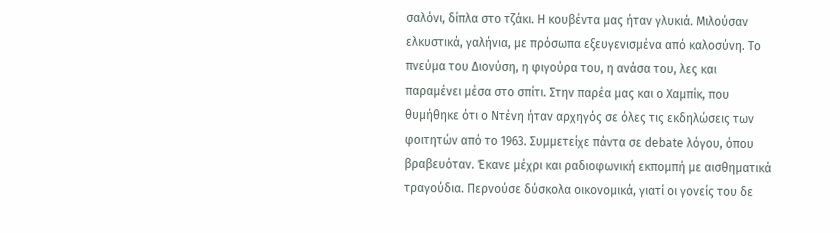σαλόνι, δίπλα στο τζάκι. Η κουβέντα μας ήταν γλυκιά. Μιλούσαν ελκυστικά, γαλήνια, με πρόσωπα εξευγενισμένα από καλοσύνη. Το πνεύμα του Διονύση, η φιγούρα του, η ανάσα του, λες και παραμένει μέσα στο σπίτι. Στην παρέα μας και ο Χαμπίκ, που θυμήθηκε ότι ο Ντένη ήταν αρχηγός σε όλες τις εκδηλώσεις των φοιτητών από το 1963. Συμμετείχε πάντα σε debate λόγου, όπου βραβευόταν. Έκανε μέχρι και ραδιοφωνική εκπομπή με αισθηματικά τραγούδια. Περνούσε δύσκολα οικονομικά, γιατί οι γονείς του δε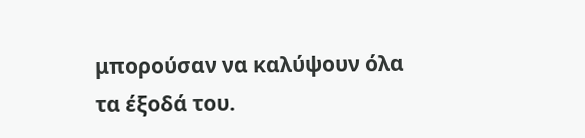μπορούσαν να καλύψουν όλα τα έξοδά του.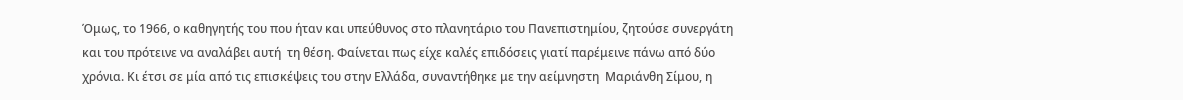Όμως, το 1966, ο καθηγητής του που ήταν και υπεύθυνος στο πλανητάριο του Πανεπιστημίου, ζητούσε συνεργάτη και του πρότεινε να αναλάβει αυτή  τη θέση. Φαίνεται πως είχε καλές επιδόσεις γιατί παρέμεινε πάνω από δύο χρόνια. Κι έτσι σε μία από τις επισκέψεις του στην Ελλάδα, συναντήθηκε με την αείμνηστη  Μαριάνθη Σίμου, η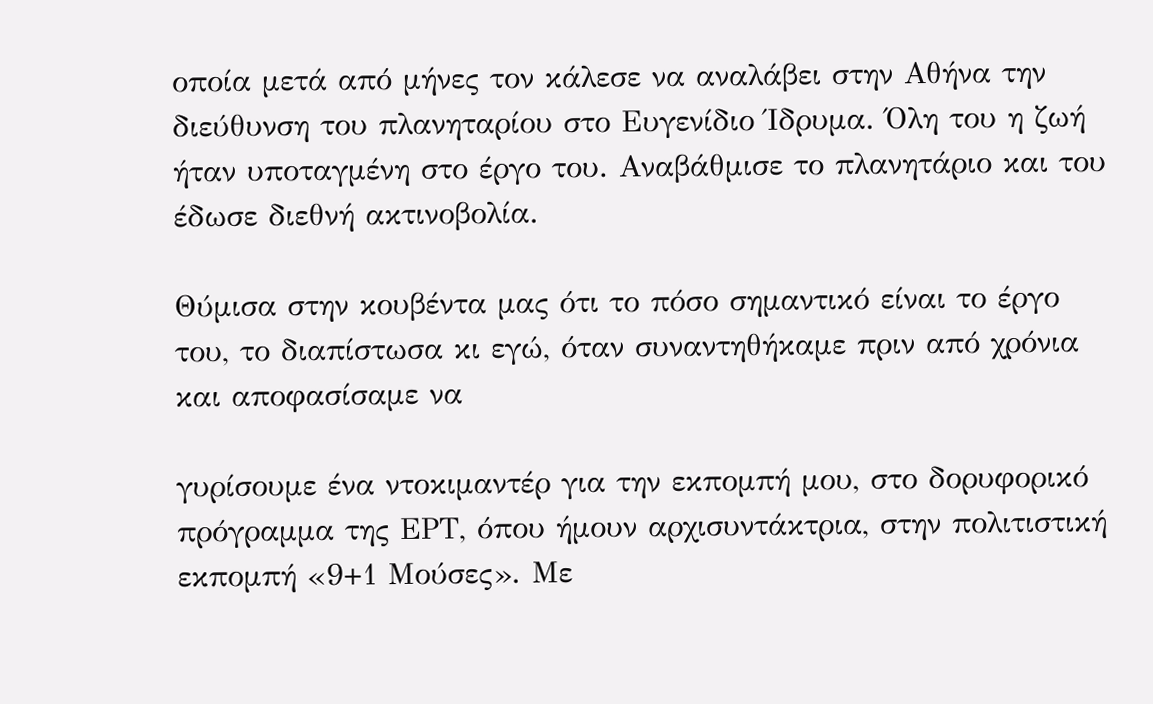οποία μετά από μήνες τον κάλεσε να αναλάβει στην Αθήνα την διεύθυνση του πλανηταρίου στο Ευγενίδιο Ίδρυμα. Όλη του η ζωή ήταν υποταγμένη στο έργο του. Αναβάθμισε το πλανητάριο και του έδωσε διεθνή ακτινοβολία.

Θύμισα στην κουβέντα μας ότι το πόσο σημαντικό είναι το έργο του, το διαπίστωσα κι εγώ, όταν συναντηθήκαμε πριν από χρόνια και αποφασίσαμε να

γυρίσουμε ένα ντοκιμαντέρ για την εκπομπή μου, στο δορυφορικό πρόγραμμα της ΕΡΤ, όπου ήμουν αρχισυντάκτρια, στην πολιτιστική εκπομπή «9+1 Μούσες». Με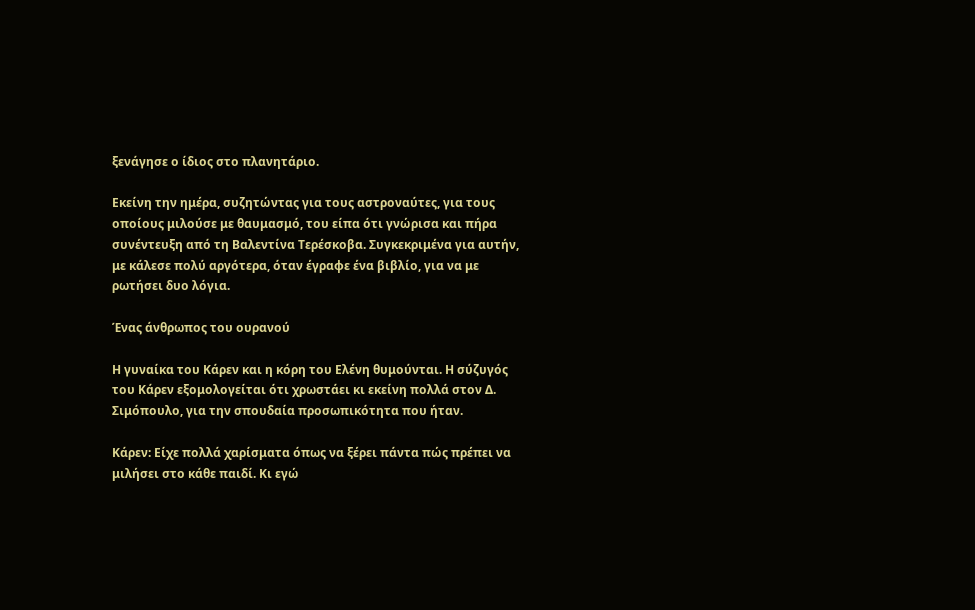ξενάγησε ο ίδιος στο πλανητάριο.

Εκείνη την ημέρα, συζητώντας για τους αστροναύτες, για τους οποίους μιλούσε με θαυμασμό, του είπα ότι γνώρισα και πήρα συνέντευξη από τη Βαλεντίνα Τερέσκοβα. Συγκεκριμένα για αυτήν, με κάλεσε πολύ αργότερα, όταν έγραφε ένα βιβλίο, για να με ρωτήσει δυο λόγια.

Ένας άνθρωπος του ουρανού

Η γυναίκα του Κάρεν και η κόρη του Ελένη θυμούνται. Η σύζυγός του Κάρεν εξομολογείται ότι χρωστάει κι εκείνη πολλά στον Δ. Σιμόπουλο, για την σπουδαία προσωπικότητα που ήταν.

Κάρεν: Είχε πολλά χαρίσματα όπως να ξέρει πάντα πώς πρέπει να μιλήσει στο κάθε παιδί. Κι εγώ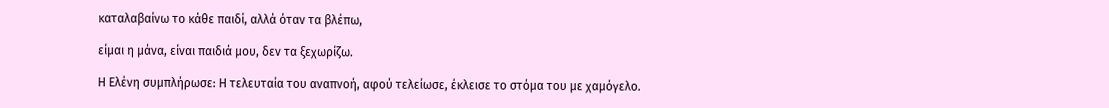καταλαβαίνω το κάθε παιδί, αλλά όταν τα βλέπω,

είμαι η μάνα, είναι παιδιά μου, δεν τα ξεχωρίζω.

Η Ελένη συμπλήρωσε: Η τελευταία του αναπνοή, αφού τελείωσε, έκλεισε το στόμα του με χαμόγελο.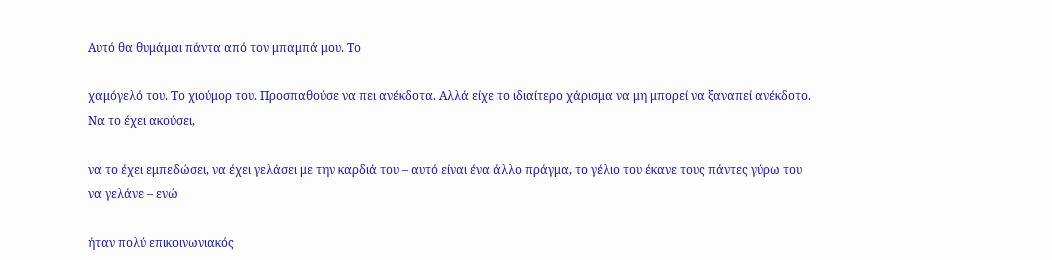Αυτό θα θυμάμαι πάντα από τον μπαμπά μου. Το

χαμόγελό του. Το χιούμορ του. Προσπαθούσε να πει ανέκδοτα. Αλλά είχε το ιδιαίτερο χάρισμα να μη μπορεί να ξαναπεί ανέκδοτο. Να το έχει ακούσει,

να το έχει εμπεδώσει, να έχει γελάσει με την καρδιά του – αυτό είναι ένα άλλο πράγμα, το γέλιο του έκανε τους πάντες γύρω του να γελάνε – ενώ

ήταν πολύ επικοινωνιακός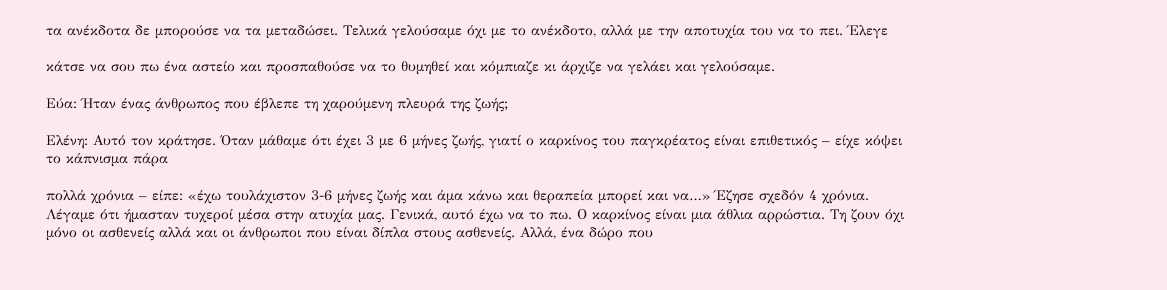τα ανέκδοτα δε μπορούσε να τα μεταδώσει. Τελικά γελούσαμε όχι με το ανέκδοτο, αλλά με την αποτυχία του να το πει. Έλεγε

κάτσε να σου πω ένα αστείο και προσπαθούσε να το θυμηθεί και κόμπιαζε κι άρχιζε να γελάει και γελούσαμε.

Εύα: Ήταν ένας άνθρωπος που έβλεπε τη χαρούμενη πλευρά της ζωής;

Ελένη: Αυτό τον κράτησε. Όταν μάθαμε ότι έχει 3 με 6 μήνες ζωής, γιατί ο καρκίνος του παγκρέατος είναι επιθετικός – είχε κόψει το κάπνισμα πάρα

πολλά χρόνια – είπε: «έχω τουλάχιστον 3-6 μήνες ζωής και άμα κάνω και θεραπεία μπορεί και να…» Έζησε σχεδόν 4 χρόνια. Λέγαμε ότι ήμασταν τυχεροί μέσα στην ατυχία μας. Γενικά, αυτό έχω να το πω. Ο καρκίνος είναι μια άθλια αρρώστια. Τη ζουν όχι μόνο οι ασθενείς αλλά και οι άνθρωποι που είναι δίπλα στους ασθενείς. Αλλά, ένα δώρο που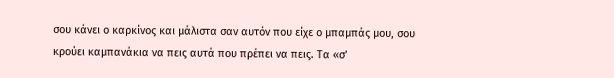σου κάνει ο καρκίνος και μάλιστα σαν αυτόν που είχε ο μπαμπάς μου, σου κρούει καμπανάκια να πεις αυτά που πρέπει να πεις. Τα «σ’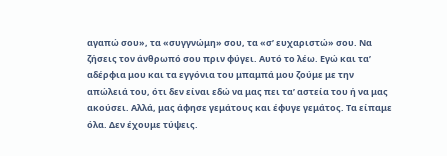αγαπώ σου», τα «συγγνώμη» σου, τα «σ’ ευχαριστώ» σου. Να ζήσεις τον άνθρωπό σου πριν φύγει. Αυτό το λέω. Εγώ και τα’ αδέρφια μου και τα εγγόνια του μπαμπά μου ζούμε με την απώλειά του, ότι δεν είναι εδώ να μας πει τα’ αστεία του ή να μας ακούσει. Αλλά, μας άφησε γεμάτους και έφυγε γεμάτος. Τα είπαμε όλα. Δεν έχουμε τύψεις.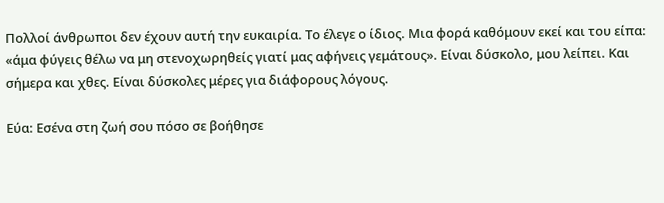Πολλοί άνθρωποι δεν έχουν αυτή την ευκαιρία. Το έλεγε ο ίδιος. Μια φορά καθόμουν εκεί και του είπα: «άμα φύγεις θέλω να μη στενοχωρηθείς γιατί μας αφήνεις γεμάτους». Είναι δύσκολο, μου λείπει. Και σήμερα και χθες. Είναι δύσκολες μέρες για διάφορους λόγους.

Εύα: Εσένα στη ζωή σου πόσο σε βοήθησε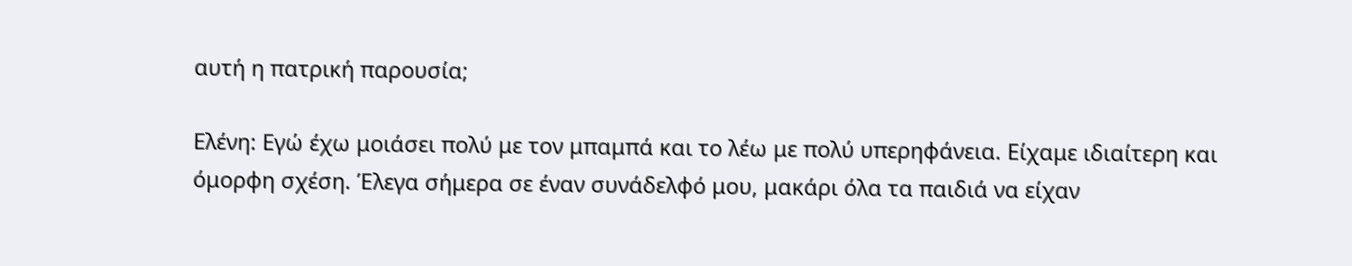αυτή η πατρική παρουσία;

Ελένη: Εγώ έχω μοιάσει πολύ με τον μπαμπά και το λέω με πολύ υπερηφάνεια. Είχαμε ιδιαίτερη και όμορφη σχέση. Έλεγα σήμερα σε έναν συνάδελφό μου, μακάρι όλα τα παιδιά να είχαν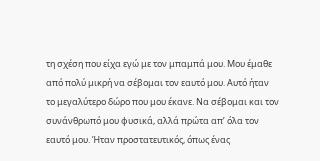τη σχέση που είχα εγώ με τον μπαμπά μου. Μου έμαθε από πολύ μικρή να σέβομαι τον εαυτό μου. Αυτό ήταν το μεγαλύτερο δώρο που μου έκανε. Να σέβομαι και τον συνάνθρωπό μου φυσικά, αλλά πρώτα απ’ όλα τον εαυτό μου. Ήταν προστατευτικός, όπως ένας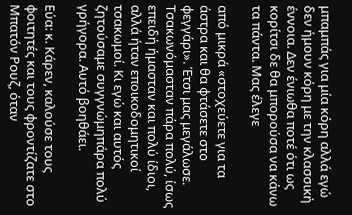μπαμπάς για μία κόρη αλλά εγώ δεν ήμουν κόρη με την κλασσική έννοια. Δεν ένιωθα ποτέ ότι ως κορίτσι δε θα μπορούσα να κάνω τα πάντα. Μας έλεγε

από μικρά «στοχεύετε για τα άστρα και θα φτάσετε στο φεγγάρι». Έτσι μας μεγάλωσε. Τσακωνόμασταν πάρα πολύ, ίσως επειδή ήμασταν και πολύ ίδιοι, αλλά ήταν εποικοδομητικοί τσακωμοί. Κι εγώ και αυτός ζητούσαμε συγγνώμηπάρα πολύ γρήγορα. Αυτό βοηθάει.

Εύα: κ. Κάρεν, καλούσε τους φοιτητές και τους φροντίζατε στο Μπατόν Ρουζ, όταν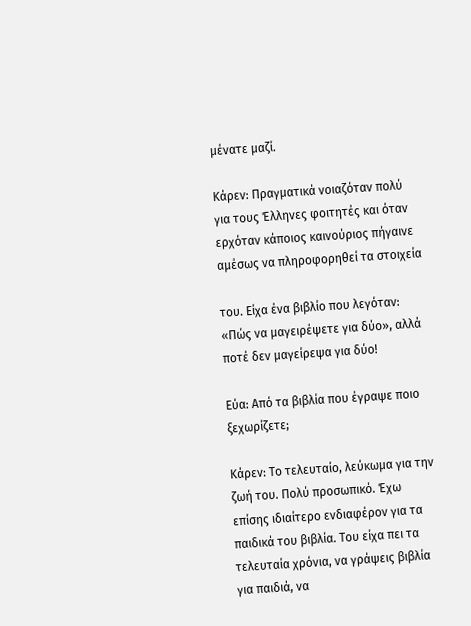μένατε μαζί.

Κάρεν: Πραγματικά νοιαζόταν πολύ για τους Έλληνες φοιτητές και όταν ερχόταν κάποιος καινούριος πήγαινε αμέσως να πληροφορηθεί τα στοιχεία

του. Είχα ένα βιβλίο που λεγόταν: «Πώς να μαγειρέψετε για δύο», αλλά ποτέ δεν μαγείρεψα για δύο!

Εύα: Από τα βιβλία που έγραψε ποιο ξεχωρίζετε;

Κάρεν: Το τελευταίο, λεύκωμα για την ζωή του. Πολύ προσωπικό. Έχω επίσης ιδιαίτερο ενδιαφέρον για τα παιδικά του βιβλία. Του είχα πει τα τελευταία χρόνια, να γράψεις βιβλία για παιδιά, να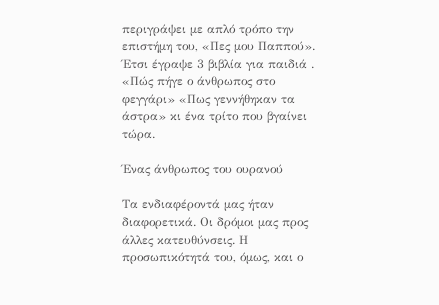περιγράψει με απλό τρόπο την επιστήμη του, «Πες μου Παππού». Έτσι έγραψε 3 βιβλία για παιδιά . «Πώς πήγε ο άνθρωπος στο φεγγάρι» «Πως γεννήθηκαν τα άστρα» κι ένα τρίτο που βγαίνει τώρα.

Ένας άνθρωπος του ουρανού

Τα ενδιαφέροντά μας ήταν διαφορετικά. Οι δρόμοι μας προς άλλες κατευθύνσεις. Η προσωπικότητά του, όμως, και ο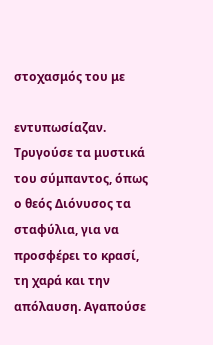στοχασμός του με

εντυπωσίαζαν. Τρυγούσε τα μυστικά του σύμπαντος, όπως ο θεός Διόνυσος τα σταφύλια, για να προσφέρει το κρασί, τη χαρά και την απόλαυση. Αγαπούσε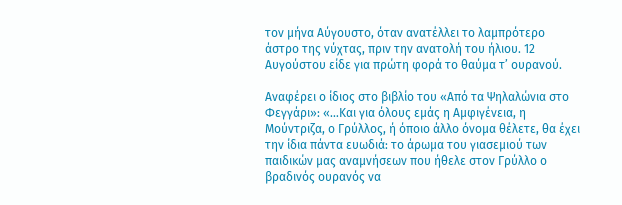τον μήνα Αύγουστο, όταν ανατέλλει το λαμπρότερο άστρο της νύχτας, πριν την ανατολή του ήλιου. 12 Αυγούστου είδε για πρώτη φορά το θαύμα τ’ ουρανού.

Αναφέρει ο ίδιος στο βιβλίο του «Από τα Ψηλαλώνια στο Φεγγάρι»: «…Και για όλους εμάς η Αμφιγένεια, η Μούντριζα, ο Γρύλλος, ή όποιο άλλο όνομα θέλετε, θα έχει την ίδια πάντα ευωδιά: το άρωμα του γιασεμιού των παιδικών μας αναμνήσεων που ήθελε στον Γρύλλο ο βραδινός ουρανός να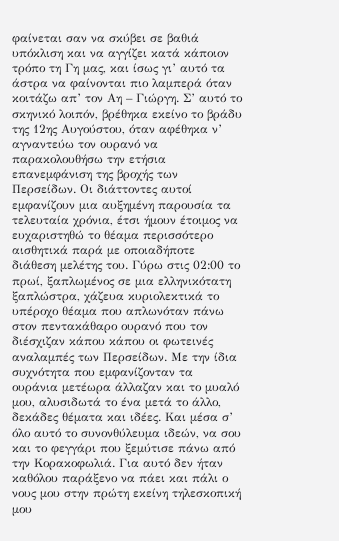φαίνεται σαν να σκύβει σε βαθιά υπόκλιση και να αγγίζει κατά κάποιον τρόπο τη Γη μας, και ίσως γι’ αυτό τα άστρα να φαίνονται πιο λαμπερά όταν κοιτάζω απ’ τον Αη – Γιώργη. Σ’ αυτό το σκηνικό λοιπόν, βρέθηκα εκείνο το βράδυ της 12ης Αυγούστου, όταν αφέθηκα ν’ αγναντεύω τον ουρανό να παρακολουθήσω την ετήσια επανεμφάνιση της βροχής των Περσείδων. Οι διάττοντες αυτοί εμφανίζουν μια αυξημένη παρουσία τα τελευταία χρόνια, έτσι ήμουν έτοιμος να ευχαριστηθώ το θέαμα περισσότερο αισθητικά παρά με οποιαδήποτε διάθεση μελέτης του. Γύρω στις 02:00 το πρωί, ξαπλωμένος σε μια ελληνικότατη ξαπλώστρα, χάζευα κυριολεκτικά το υπέροχο θέαμα που απλωνόταν πάνω στον πεντακάθαρο ουρανό που τον διέσχιζαν κάπου κάπου οι φωτεινές αναλαμπές των Περσείδων. Με την ίδια συχνότητα που εμφανίζονταν τα ουράνια μετέωρα άλλαζαν και το μυαλό μου, αλυσιδωτά το ένα μετά το άλλο, δεκάδες θέματα και ιδέες. Και μέσα σ’ όλο αυτό το συνονθύλευμα ιδεών, να σου και το φεγγάρι που ξεμύτισε πάνω από την Κορακοφωλιά. Για αυτό δεν ήταν καθόλου παράξενο να πάει και πάλι ο νους μου στην πρώτη εκείνη τηλεσκοπική μου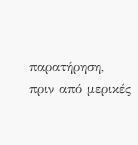παρατήρηση, πριν από μερικές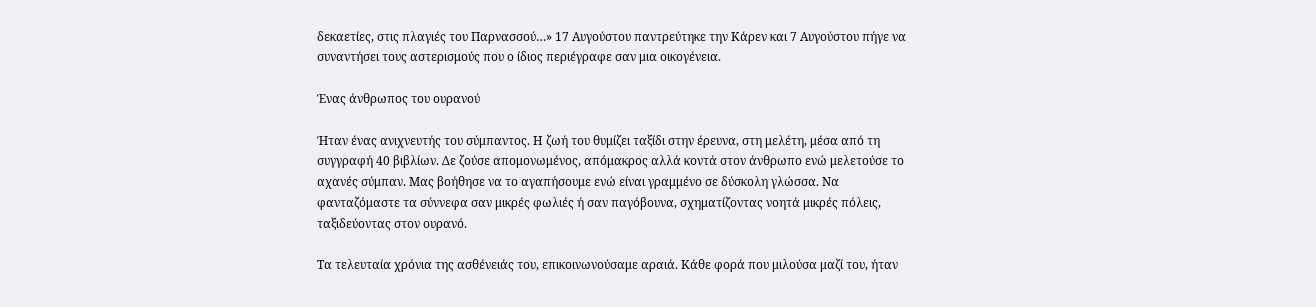δεκαετίες, στις πλαγιές του Παρνασσού…» 17 Αυγούστου παντρεύτηκε την Κάρεν και 7 Αυγούστου πήγε να συναντήσει τους αστερισμούς που ο ίδιος περιέγραφε σαν μια οικογένεια.

Ένας άνθρωπος του ουρανού

Ήταν ένας ανιχνευτής του σύμπαντος. Η ζωή του θυμίζει ταξίδι στην έρευνα, στη μελέτη, μέσα από τη συγγραφή 40 βιβλίων. Δε ζούσε απομονωμένος, απόμακρος αλλά κοντά στον άνθρωπο ενώ μελετούσε το αχανές σύμπαν. Μας βοήθησε να το αγαπήσουμε ενώ είναι γραμμένο σε δύσκολη γλώσσα. Να φανταζόμαστε τα σύννεφα σαν μικρές φωλιές ή σαν παγόβουνα, σχηματίζοντας νοητά μικρές πόλεις, ταξιδεύοντας στον ουρανό.

Τα τελευταία χρόνια της ασθένειάς του, επικοινωνούσαμε αραιά. Κάθε φορά που μιλούσα μαζί του, ήταν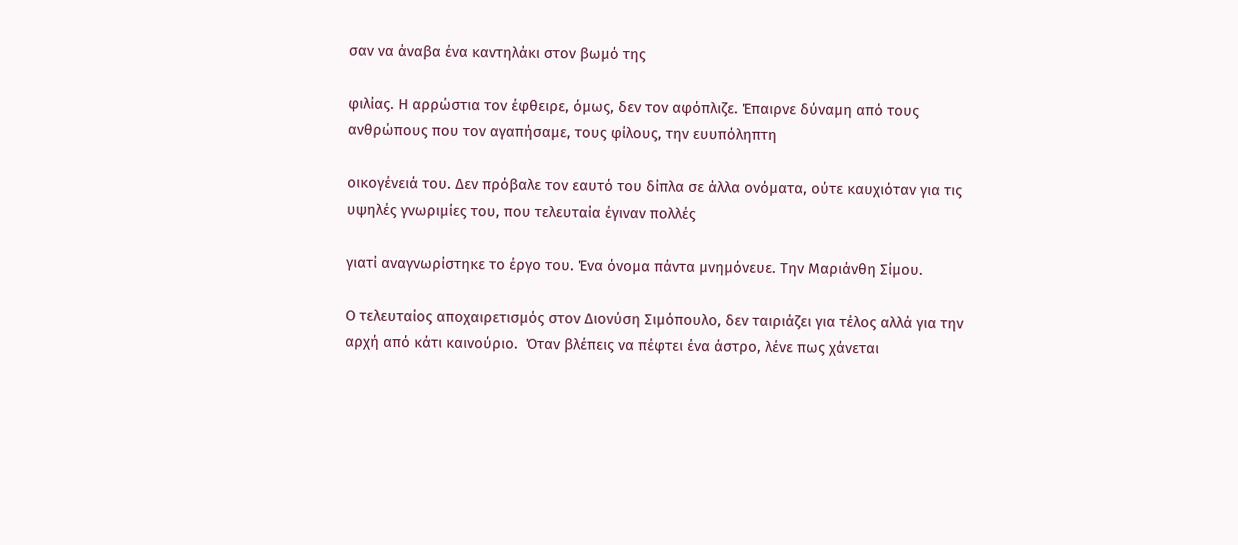σαν να άναβα ένα καντηλάκι στον βωμό της

φιλίας. Η αρρώστια τον έφθειρε, όμως, δεν τον αφόπλιζε. Έπαιρνε δύναμη από τους ανθρώπους που τον αγαπήσαμε, τους φίλους, την ευυπόληπτη

οικογένειά του. Δεν πρόβαλε τον εαυτό του δίπλα σε άλλα ονόματα, ούτε καυχιόταν για τις υψηλές γνωριμίες του, που τελευταία έγιναν πολλές

γιατί αναγνωρίστηκε το έργο του. Ένα όνομα πάντα μνημόνευε. Την Μαριάνθη Σίμου.

Ο τελευταίος αποχαιρετισμός στον Διονύση Σιμόπουλο, δεν ταιριάζει για τέλος αλλά για την αρχή από κάτι καινούριο.  Όταν βλέπεις να πέφτει ένα άστρο, λένε πως χάνεται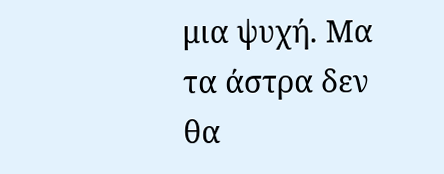μια ψυχή. Μα τα άστρα δεν θα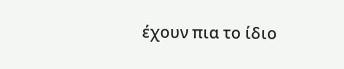έχουν πια το ίδιο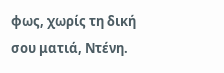φως, χωρίς τη δική σου ματιά, Ντένη.